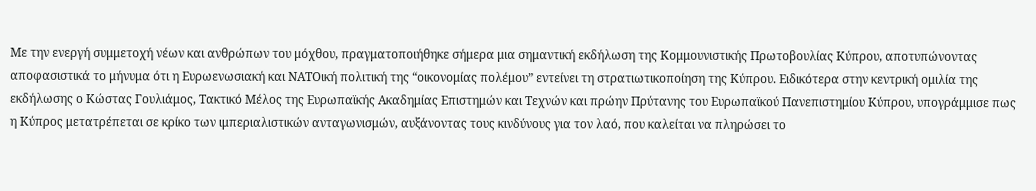Με την ενεργή συμμετοχή νέων και ανθρώπων του μόχθου, πραγματοποιήθηκε σήμερα μια σημαντική εκδήλωση της Κομμουνιστικής Πρωτοβουλίας Κύπρου, αποτυπώνοντας αποφασιστικά το μήνυμα ότι η Ευρωενωσιακή και ΝΑΤΟική πολιτική της “οικονομίας πολέμου” εντείνει τη στρατιωτικοποίηση της Κύπρου. Ειδικότερα στην κεντρική ομιλία της εκδήλωσης ο Κώστας Γουλιάμος, Τακτικό Μέλος της Ευρωπαϊκής Ακαδημίας Επιστημών και Τεχνών και πρώην Πρύτανης του Ευρωπαϊκού Πανεπιστημίου Κύπρου, υπογράμμισε πως η Κύπρος μετατρέπεται σε κρίκο των ιμπεριαλιστικών ανταγωνισμών, αυξάνοντας τους κινδύνους για τον λαό, που καλείται να πληρώσει το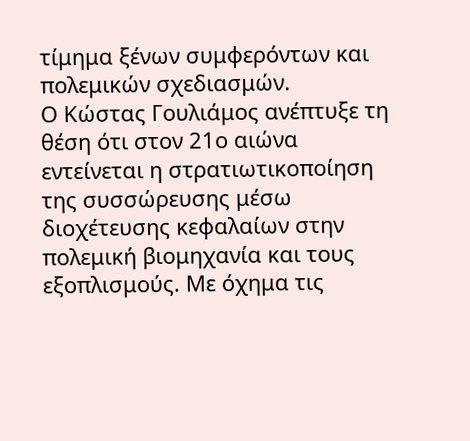τίμημα ξένων συμφερόντων και πολεμικών σχεδιασμών.
Ο Κώστας Γουλιάμος ανέπτυξε τη θέση ότι στον 21ο αιώνα εντείνεται η στρατιωτικοποίηση της συσσώρευσης μέσω διοχέτευσης κεφαλαίων στην πολεμική βιομηχανία και τους εξοπλισμούς. Με όχημα τις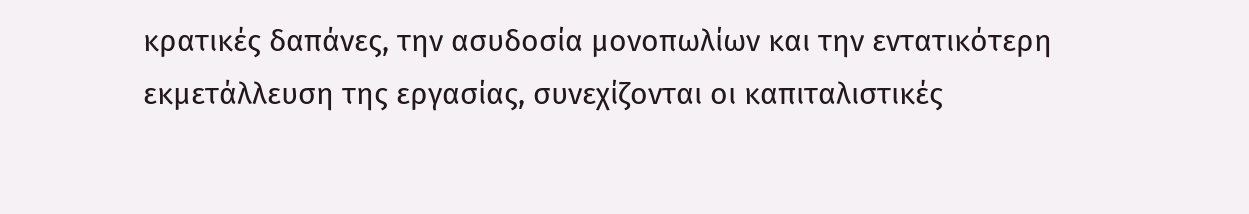κρατικές δαπάνες, την ασυδοσία μονοπωλίων και την εντατικότερη εκμετάλλευση της εργασίας, συνεχίζονται οι καπιταλιστικές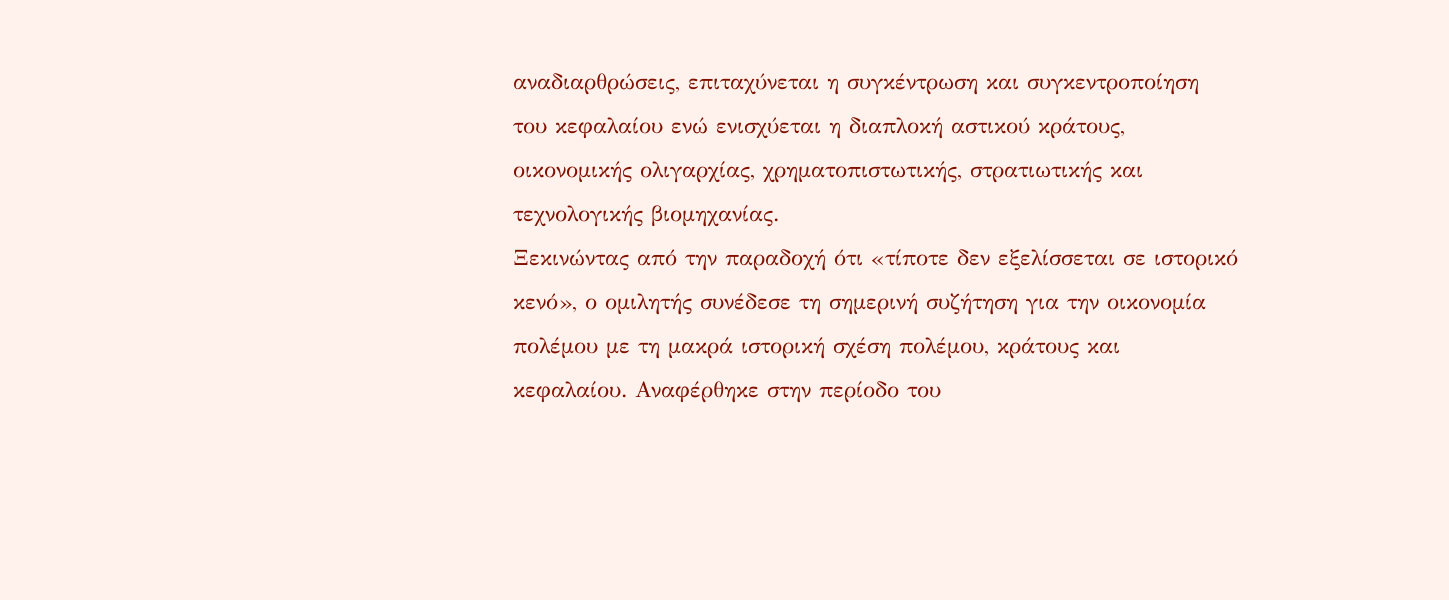αναδιαρθρώσεις, επιταχύνεται η συγκέντρωση και συγκεντροποίηση του κεφαλαίου ενώ ενισχύεται η διαπλοκή αστικού κράτους, οικονομικής ολιγαρχίας, χρηματοπιστωτικής, στρατιωτικής και τεχνολογικής βιομηχανίας.
Ξεκινώντας από την παραδοχή ότι «τίποτε δεν εξελίσσεται σε ιστορικό κενό», ο ομιλητής συνέδεσε τη σημερινή συζήτηση για την οικονομία πολέμου με τη μακρά ιστορική σχέση πολέμου, κράτους και κεφαλαίου. Αναφέρθηκε στην περίοδο του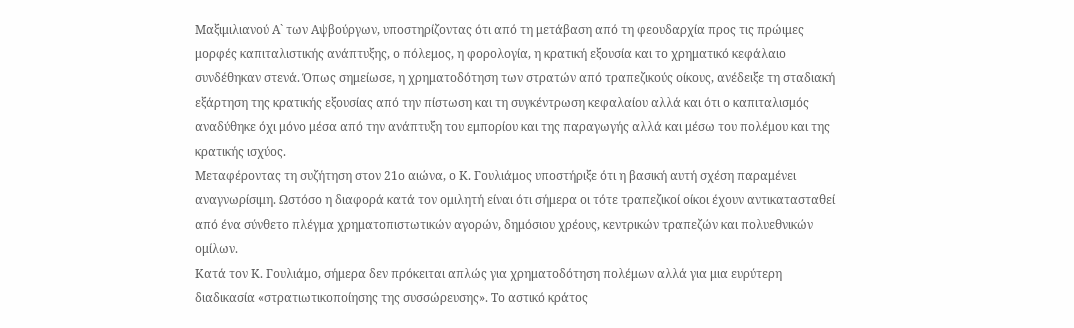Μαξιμιλιανού Α` των Αψβούργων, υποστηρίζοντας ότι από τη μετάβαση από τη φεουδαρχία προς τις πρώιμες μορφές καπιταλιστικής ανάπτυξης, ο πόλεμος, η φορολογία, η κρατική εξουσία και το χρηματικό κεφάλαιο συνδέθηκαν στενά. Όπως σημείωσε, η χρηματοδότηση των στρατών από τραπεζικούς οίκους, ανέδειξε τη σταδιακή εξάρτηση της κρατικής εξουσίας από την πίστωση και τη συγκέντρωση κεφαλαίου αλλά και ότι ο καπιταλισμός αναδύθηκε όχι μόνο μέσα από την ανάπτυξη του εμπορίου και της παραγωγής αλλά και μέσω του πολέμου και της κρατικής ισχύος.
Μεταφέροντας τη συζήτηση στον 21ο αιώνα, ο Κ. Γουλιάμος υποστήριξε ότι η βασική αυτή σχέση παραμένει αναγνωρίσιμη. Ωστόσο η διαφορά κατά τον ομιλητή είναι ότι σήμερα οι τότε τραπεζικοί οίκοι έχουν αντικατασταθεί από ένα σύνθετο πλέγμα χρηματοπιστωτικών αγορών, δημόσιου χρέους, κεντρικών τραπεζών και πολυεθνικών ομίλων.
Κατά τον Κ. Γουλιάμο, σήμερα δεν πρόκειται απλώς για χρηματοδότηση πολέμων αλλά για μια ευρύτερη διαδικασία «στρατιωτικοποίησης της συσσώρευσης». Το αστικό κράτος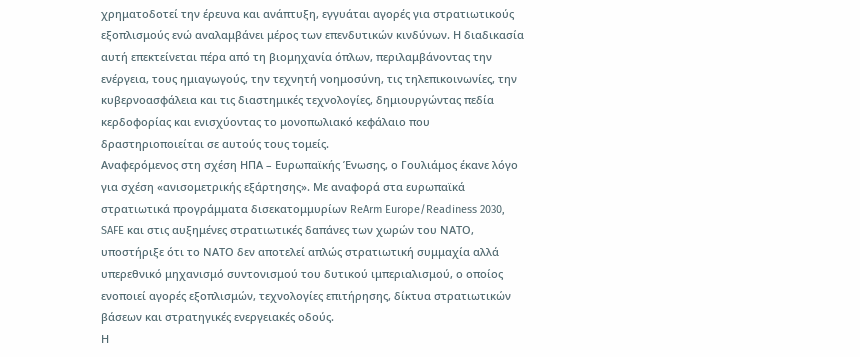χρηματοδοτεί την έρευνα και ανάπτυξη, εγγυάται αγορές για στρατιωτικούς εξοπλισμούς ενώ αναλαμβάνει μέρος των επενδυτικών κινδύνων. Η διαδικασία αυτή επεκτείνεται πέρα από τη βιομηχανία όπλων, περιλαμβάνοντας την ενέργεια, τους ημιαγωγούς, την τεχνητή νοημοσύνη, τις τηλεπικοινωνίες, την κυβερνοασφάλεια και τις διαστημικές τεχνολογίες, δημιουργώντας πεδία κερδοφορίας και ενισχύοντας το μονοπωλιακό κεφάλαιο που δραστηριοποιείται σε αυτούς τους τομείς.
Αναφερόμενος στη σχέση ΗΠΑ – Ευρωπαϊκής Ένωσης, ο Γουλιάμος έκανε λόγο για σχέση «ανισομετρικής εξάρτησης». Με αναφορά στα ευρωπαϊκά στρατιωτικά προγράμματα δισεκατομμυρίων ReArm Europe/Readiness 2030, SAFE και στις αυξημένες στρατιωτικές δαπάνες των χωρών του ΝΑΤΟ, υποστήριξε ότι το ΝΑΤΟ δεν αποτελεί απλώς στρατιωτική συμμαχία αλλά υπερεθνικό μηχανισμό συντονισμού του δυτικού ιμπεριαλισμού, ο οποίος ενοποιεί αγορές εξοπλισμών, τεχνολογίες επιτήρησης, δίκτυα στρατιωτικών βάσεων και στρατηγικές ενεργειακές οδούς.
Η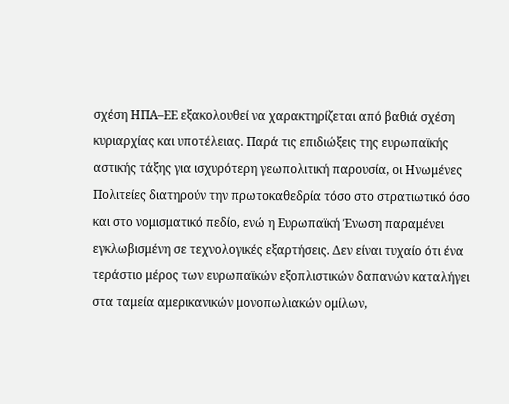σχέση ΗΠΑ–ΕΕ εξακολουθεί να χαρακτηρίζεται από βαθιά σχέση κυριαρχίας και υποτέλειας. Παρά τις επιδιώξεις της ευρωπαϊκής αστικής τάξης για ισχυρότερη γεωπολιτική παρουσία, οι Ηνωμένες Πολιτείες διατηρούν την πρωτοκαθεδρία τόσο στο στρατιωτικό όσο και στο νομισματικό πεδίο, ενώ η Ευρωπαϊκή Ένωση παραμένει εγκλωβισμένη σε τεχνολογικές εξαρτήσεις. Δεν είναι τυχαίο ότι ένα τεράστιο μέρος των ευρωπαϊκών εξοπλιστικών δαπανών καταλήγει στα ταμεία αμερικανικών μονοπωλιακών ομίλων,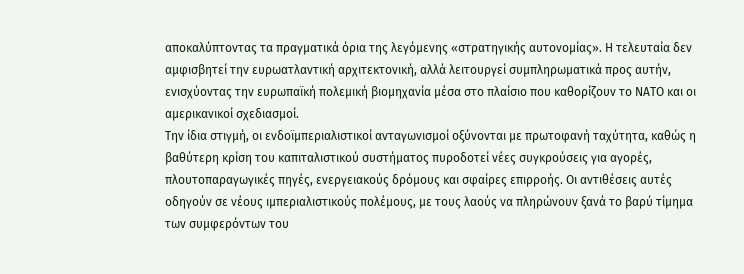αποκαλύπτοντας τα πραγματικά όρια της λεγόμενης «στρατηγικής αυτονομίας». Η τελευταία δεν αμφισβητεί την ευρωατλαντική αρχιτεκτονική, αλλά λειτουργεί συμπληρωματικά προς αυτήν, ενισχύοντας την ευρωπαϊκή πολεμική βιομηχανία μέσα στο πλαίσιο που καθορίζουν το ΝΑΤΟ και οι αμερικανικοί σχεδιασμοί.
Την ίδια στιγμή, οι ενδοϊμπεριαλιστικοί ανταγωνισμοί οξύνονται με πρωτοφανή ταχύτητα, καθώς η βαθύτερη κρίση του καπιταλιστικού συστήματος πυροδοτεί νέες συγκρούσεις για αγορές, πλουτοπαραγωγικές πηγές, ενεργειακούς δρόμους και σφαίρες επιρροής. Οι αντιθέσεις αυτές οδηγούν σε νέους ιμπεριαλιστικούς πολέμους, με τους λαούς να πληρώνουν ξανά το βαρύ τίμημα των συμφερόντων του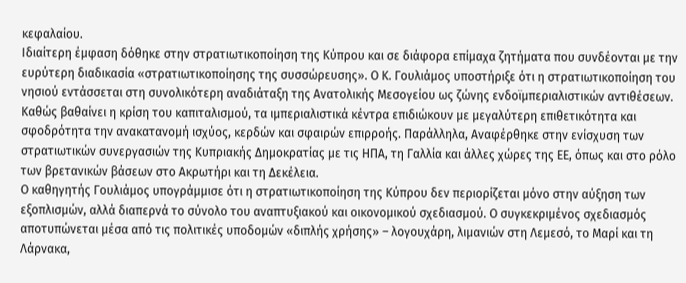κεφαλαίου.
Ιδιαίτερη έμφαση δόθηκε στην στρατιωτικοποίηση της Κύπρου και σε διάφορα επίμαχα ζητήματα που συνδέονται με την ευρύτερη διαδικασία «στρατιωτικοποίησης της συσσώρευσης». Ο Κ. Γουλιάμος υποστήριξε ότι η στρατιωτικοποίηση του νησιού εντάσσεται στη συνολικότερη αναδιάταξη της Ανατολικής Μεσογείου ως ζώνης ενδοϊμπεριαλιστικών αντιθέσεων. Καθώς βαθαίνει η κρίση του καπιταλισμού, τα ιμπεριαλιστικά κέντρα επιδιώκουν με μεγαλύτερη επιθετικότητα και σφοδρότητα την ανακατανομή ισχύος, κερδών και σφαιρών επιρροής. Παράλληλα, Αναφέρθηκε στην ενίσχυση των στρατιωτικών συνεργασιών της Κυπριακής Δημοκρατίας με τις ΗΠΑ, τη Γαλλία και άλλες χώρες της ΕΕ, όπως και στο ρόλο των βρετανικών βάσεων στο Ακρωτήρι και τη Δεκέλεια.
Ο καθηγητής Γουλιάμος υπογράμμισε ότι η στρατιωτικοποίηση της Κύπρου δεν περιορίζεται μόνο στην αύξηση των εξοπλισμών, αλλά διαπερνά το σύνολο του αναπτυξιακού και οικονομικού σχεδιασμού. Ο συγκεκριμένος σχεδιασμός αποτυπώνεται μέσα από τις πολιτικές υποδομών «διπλής χρήσης» – λογουχάρη, λιμανιών στη Λεμεσό, το Μαρί και τη Λάρνακα,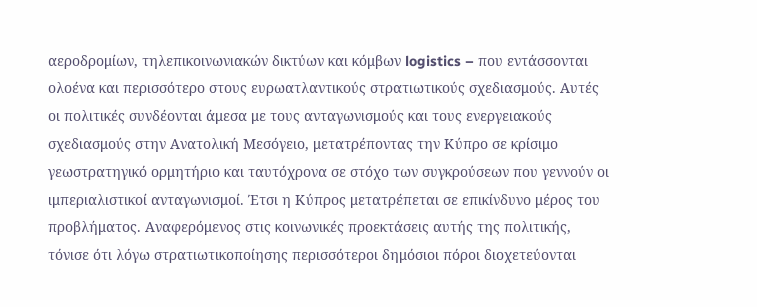αεροδρομίων, τηλεπικοινωνιακών δικτύων και κόμβων logistics – που εντάσσονται ολοένα και περισσότερο στους ευρωατλαντικούς στρατιωτικούς σχεδιασμούς. Αυτές οι πολιτικές συνδέονται άμεσα με τους ανταγωνισμούς και τους ενεργειακούς σχεδιασμούς στην Ανατολική Μεσόγειο, μετατρέποντας την Κύπρο σε κρίσιμο γεωστρατηγικό ορμητήριο και ταυτόχρονα σε στόχο των συγκρούσεων που γεννούν οι ιμπεριαλιστικοί ανταγωνισμοί. Έτσι η Κύπρος μετατρέπεται σε επικίνδυνο μέρος του προβλήματος. Αναφερόμενος στις κοινωνικές προεκτάσεις αυτής της πολιτικής, τόνισε ότι λόγω στρατιωτικοποίησης περισσότεροι δημόσιοι πόροι διοχετεύονται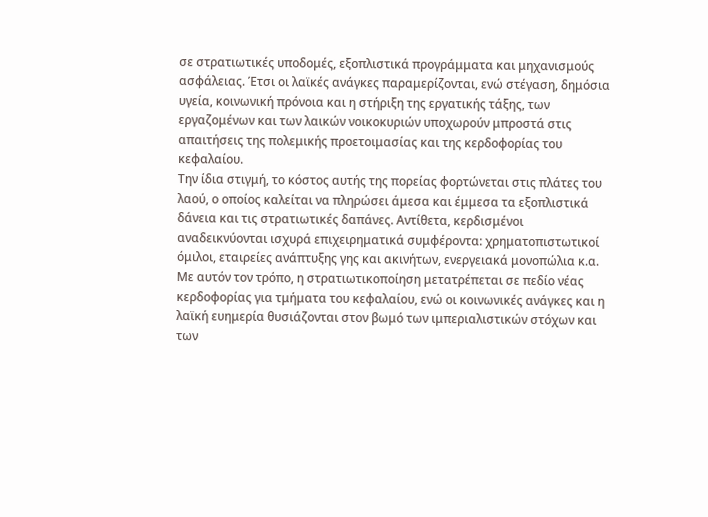σε στρατιωτικές υποδομές, εξοπλιστικά προγράμματα και μηχανισμούς ασφάλειας. Έτσι οι λαϊκές ανάγκες παραμερίζονται, ενώ στέγαση, δημόσια υγεία, κοινωνική πρόνοια και η στήριξη της εργατικής τάξης, των εργαζομένων και των λαικών νοικοκυριών υποχωρούν μπροστά στις απαιτήσεις της πολεμικής προετοιμασίας και της κερδοφορίας του κεφαλαίου.
Την ίδια στιγμή, το κόστος αυτής της πορείας φορτώνεται στις πλάτες του λαού, ο οποίος καλείται να πληρώσει άμεσα και έμμεσα τα εξοπλιστικά δάνεια και τις στρατιωτικές δαπάνες. Αντίθετα, κερδισμένοι αναδεικνύονται ισχυρά επιχειρηματικά συμφέροντα: χρηματοπιστωτικοί όμιλοι, εταιρείες ανάπτυξης γης και ακινήτων, ενεργειακά μονοπώλια κ.α. Με αυτόν τον τρόπο, η στρατιωτικοποίηση μετατρέπεται σε πεδίο νέας κερδοφορίας για τμήματα του κεφαλαίου, ενώ οι κοινωνικές ανάγκες και η λαϊκή ευημερία θυσιάζονται στον βωμό των ιμπεριαλιστικών στόχων και των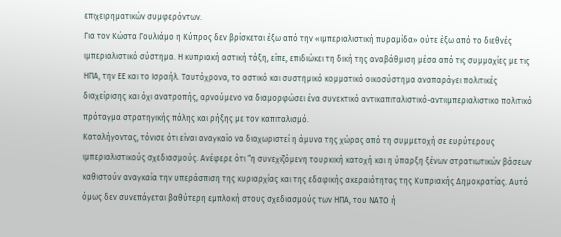επιχειρηματικών συμφερόντων.
Για τον Κώστα Γουλιάμο η Κύπρος δεν βρίσκεται έξω από την «ιμπεριαλιστική πυραμίδα» ούτε έξω από το διεθνές ιμπεριαλιστικό σύστημα. Η κυπριακή αστική τάξη, είπε, επιδιώκει τη δική της αναβάθμιση μέσα από τις συμμαχίες με τις ΗΠΑ, την ΕΕ και το Ισραήλ. Ταυτόχρονα, το αστικό και συστημικό κομματικό οικοσύστημα αναπαράγει πολιτικές διαχείρισης και όχι ανατροπής, αρνούμενο να διαμορφώσει ένα συνεκτικό αντικαπιταλιστικό-αντιιμπεριαλιστικο πολιτικό πρόταγμα στρατηγικής πάλης και ρήξης με τον καπιταλισμό.
Καταλήγοντας, τόνισε ότι είναι αναγκαίο να διαχωριστεί η άμυνα της χώρας από τη συμμετοχή σε ευρύτερους ιμπεριαλιστικούς σχεδιασμούς. Ανέφερε ότι “η συνεχιζόμενη τουρκική κατοχή και η ύπαρξη ξένων στρατιωτικών βάσεων καθιστούν αναγκαία την υπεράσπιση της κυριαρχίας και της εδαφικής ακεραιότητας της Κυπριακής Δημοκρατίας. Αυτό όμως δεν συνεπάγεται βαθύτερη εμπλοκή στους σχεδιασμούς των ΗΠΑ, του ΝΑΤΟ ή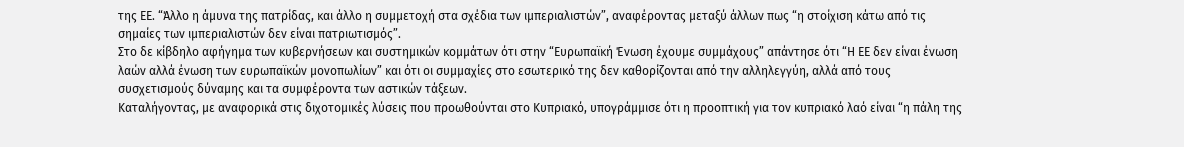της ΕΕ. “Άλλο η άμυνα της πατρίδας, και άλλο η συμμετοχή στα σχέδια των ιμπεριαλιστών”, αναφέροντας μεταξύ άλλων πως “η στοίχιση κάτω από τις σημαίες των ιμπεριαλιστών δεν είναι πατριωτισμός”.
Στο δε κίβδηλο αφήγημα των κυβερνήσεων και συστημικών κομμάτων ότι στην “Ευρωπαϊκή Ένωση έχουμε συμμάχους” απάντησε ότι “Η ΕΕ δεν είναι ένωση λαών αλλά ένωση των ευρωπαϊκών μονοπωλίων” και ότι οι συμμαχίες στο εσωτερικό της δεν καθορίζονται από την αλληλεγγύη, αλλά από τους συσχετισμούς δύναμης και τα συμφέροντα των αστικών τάξεων.
Καταλήγοντας, με αναφορικά στις διχοτομικές λύσεις που προωθούνται στο Κυπριακό, υπογράμμισε ότι η προοπτική για τον κυπριακό λαό είναι “η πάλη της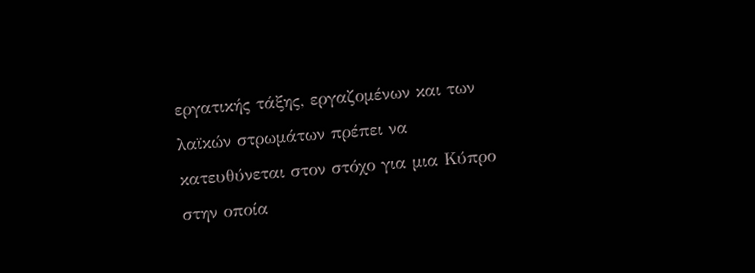εργατικής τάξης, εργαζομένων και των λαϊκών στρωμάτων πρέπει να κατευθύνεται στον στόχο για μια Κύπρο στην οποία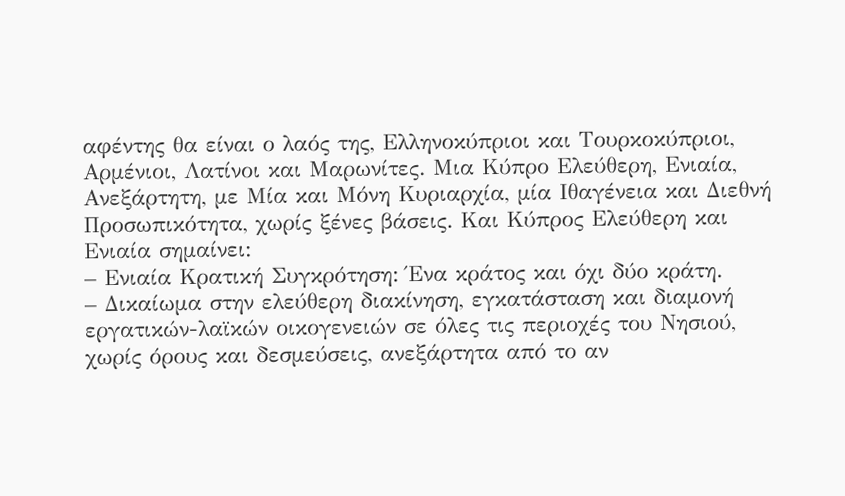αφέντης θα είναι ο λαός της, Ελληνοκύπριοι και Τουρκοκύπριοι, Αρμένιοι, Λατίνοι και Μαρωνίτες. Μια Κύπρο Ελεύθερη, Ενιαία, Ανεξάρτητη, με Μία και Μόνη Κυριαρχία, μία Ιθαγένεια και Διεθνή Προσωπικότητα, χωρίς ξένες βάσεις. Και Κύπρος Ελεύθερη και Ενιαία σημαίνει:
– Ενιαία Κρατική Συγκρότηση: Ένα κράτος και όχι δύο κράτη.
– Δικαίωμα στην ελεύθερη διακίνηση, εγκατάσταση και διαμονή εργατικών-λαϊκών οικογενειών σε όλες τις περιοχές του Νησιού, χωρίς όρους και δεσμεύσεις, ανεξάρτητα από το αν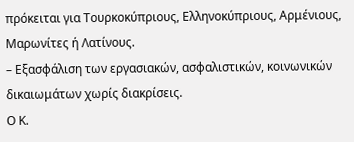πρόκειται για Τουρκοκύπριους, Ελληνοκύπριους, Αρμένιους, Μαρωνίτες ή Λατίνους.
– Εξασφάλιση των εργασιακών, ασφαλιστικών, κοινωνικών δικαιωμάτων χωρίς διακρίσεις.
Ο Κ.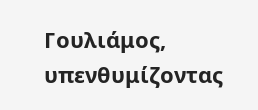Γουλιάμος, υπενθυμίζοντας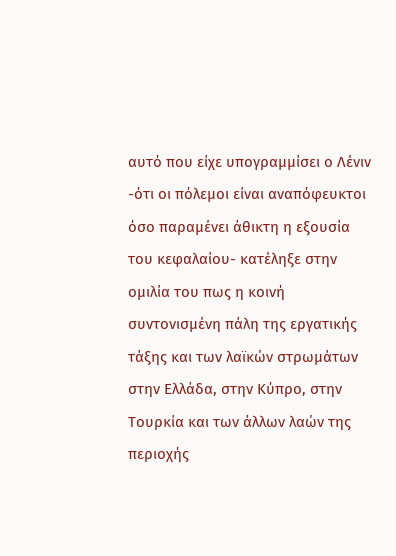αυτό που είχε υπογραμμίσει ο Λένιν -ότι οι πόλεμοι είναι αναπόφευκτοι όσο παραμένει άθικτη η εξουσία του κεφαλαίου- κατέληξε στην ομιλία του πως η κοινή συντονισμένη πάλη της εργατικής τάξης και των λαϊκών στρωμάτων στην Ελλάδα, στην Κύπρο, στην Τουρκία και των άλλων λαών της περιοχής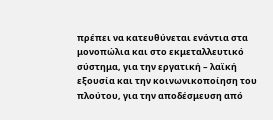πρέπει να κατευθύνεται ενάντια στα μονοπώλια και στο εκμεταλλευτικό σύστημα, για την εργατική – λαϊκή εξουσία και την κοινωνικοποίηση του πλούτου, για την αποδέσμευση από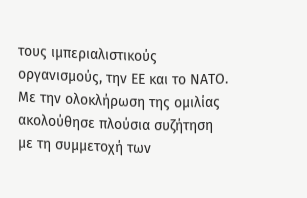τους ιμπεριαλιστικούς οργανισμούς, την ΕΕ και το ΝΑΤΟ.
Με την ολοκλήρωση της ομιλίας ακολούθησε πλούσια συζήτηση με τη συμμετοχή των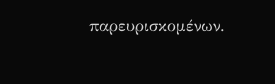παρευρισκομένων.